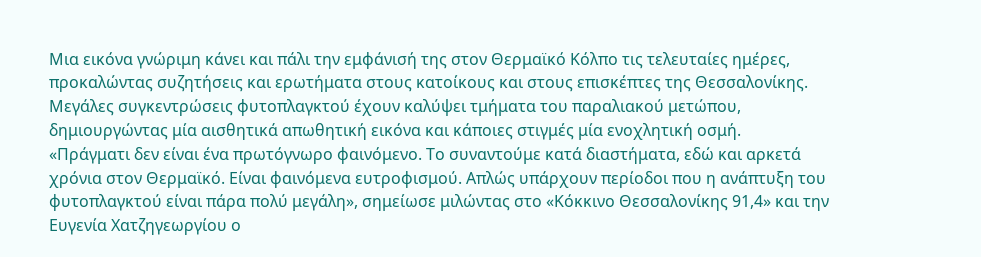Μια εικόνα γνώριμη κάνει και πάλι την εμφάνισή της στον Θερμαϊκό Κόλπο τις τελευταίες ημέρες, προκαλώντας συζητήσεις και ερωτήματα στους κατοίκους και στους επισκέπτες της Θεσσαλονίκης. Μεγάλες συγκεντρώσεις φυτοπλαγκτού έχουν καλύψει τμήματα του παραλιακού μετώπου, δημιουργώντας μία αισθητικά απωθητική εικόνα και κάποιες στιγμές μία ενοχλητική οσμή.
«Πράγματι δεν είναι ένα πρωτόγνωρο φαινόμενο. Το συναντούμε κατά διαστήματα, εδώ και αρκετά χρόνια στον Θερμαϊκό. Είναι φαινόμενα ευτροφισμού. Απλώς υπάρχουν περίοδοι που η ανάπτυξη του φυτοπλαγκτού είναι πάρα πολύ μεγάλη», σημείωσε μιλώντας στο «Κόκκινο Θεσσαλονίκης 91,4» και την Ευγενία Χατζηγεωργίου ο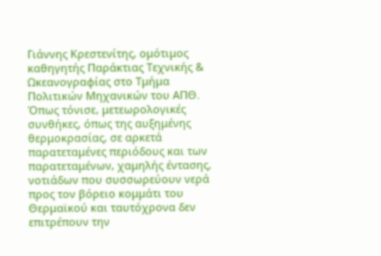Γιάννης Κρεστενίτης, ομότιμος καθηγητής Παράκτιας Τεχνικής & Ωκεανογραφίας στο Τμήμα Πολιτικών Μηχανικών του ΑΠΘ.
Όπως τόνισε, μετεωρολογικές συνθήκες, όπως της αυξημένης θερμοκρασίας, σε αρκετά παρατεταμένες περιόδους και των παρατεταμένων, χαμηλής έντασης, νοτιάδων που συσσωρεύουν νερά προς τον βόρειο κομμάτι του Θερμαϊκού και ταυτόχρονα δεν επιτρέπουν την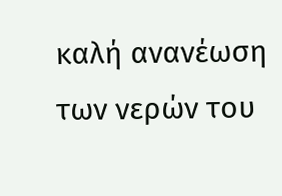καλή ανανέωση των νερών του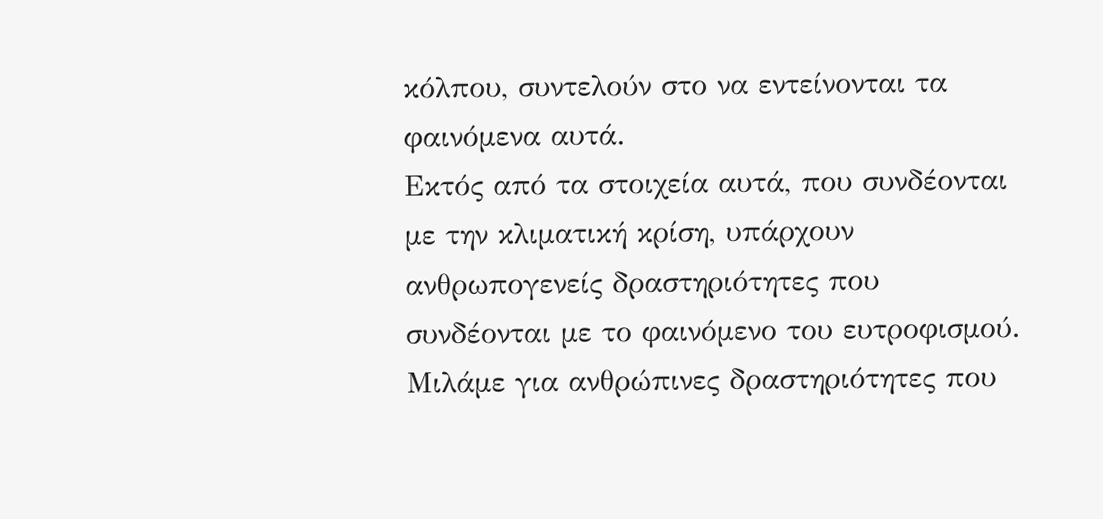κόλπου, συντελούν στο να εντείνονται τα φαινόμενα αυτά.
Εκτός από τα στοιχεία αυτά, που συνδέονται με την κλιματική κρίση, υπάρχουν ανθρωπογενείς δραστηριότητες που συνδέονται με το φαινόμενο του ευτροφισμού. Μιλάμε για ανθρώπινες δραστηριότητες που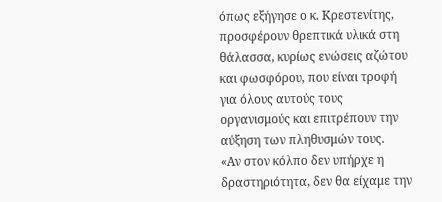όπως εξήγησε ο κ. Κρεστενίτης, προσφέρουν θρεπτικά υλικά στη θάλασσα, κυρίως ενώσεις αζώτου και φωσφόρου, που είναι τροφή για όλους αυτούς τους οργανισμούς και επιτρέπουν την αύξηση των πληθυσμών τους.
«Αν στον κόλπο δεν υπήρχε η δραστηριότητα, δεν θα είχαμε την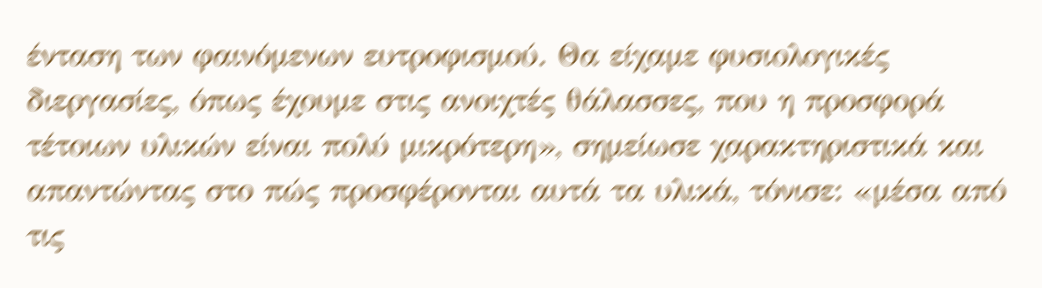ένταση των φαινόμενων ευτροφισμού. Θα είχαμε φυσιολογικές διεργασίες, όπως έχουμε στις ανοιχτές θάλασσες, που η προσφορά τέτοιων υλικών είναι πολύ μικρότερη», σημείωσε χαρακτηριστικά και απαντώντας στο πώς προσφέρονται αυτά τα υλικά, τόνισε: «μέσα από τις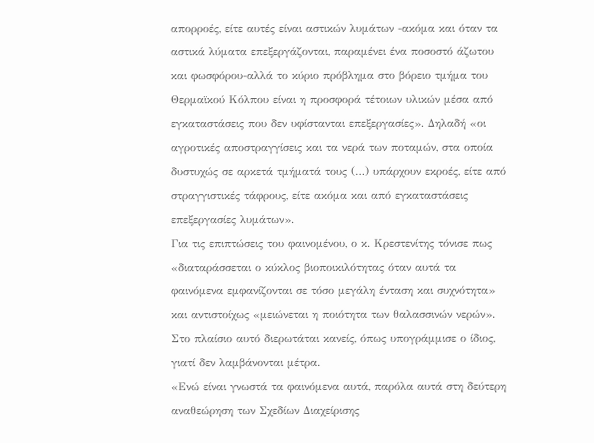απορροές, είτε αυτές είναι αστικών λυμάτων -ακόμα και όταν τα αστικά λύματα επεξεργάζονται, παραμένει ένα ποσοστό άζωτου και φωσφόρου-αλλά το κύριο πρόβλημα στο βόρειο τμήμα του Θερμαϊκού Κόλπου είναι η προσφορά τέτοιων υλικών μέσα από εγκαταστάσεις που δεν υφίστανται επεξεργασίες». Δηλαδή «οι αγροτικές αποστραγγίσεις και τα νερά των ποταμών, στα οποία δυστυχώς σε αρκετά τμήματά τους (…) υπάρχουν εκροές, είτε από στραγγιστικές τάφρους, είτε ακόμα και από εγκαταστάσεις επεξεργασίες λυμάτων».
Για τις επιπτώσεις του φαινομένου, ο κ. Κρεστενίτης τόνισε πως «διαταράσσεται ο κύκλος βιοποικιλότητας όταν αυτά τα φαινόμενα εμφανίζονται σε τόσο μεγάλη ένταση και συχνότητα» και αντιστοίχως «μειώνεται η ποιότητα των θαλασσινών νερών». Στο πλαίσιο αυτό διερωτάται κανείς, όπως υπογράμμισε ο ίδιος, γιατί δεν λαμβάνονται μέτρα.
«Ενώ είναι γνωστά τα φαινόμενα αυτά, παρόλα αυτά στη δεύτερη αναθεώρηση των Σχεδίων Διαχείρισης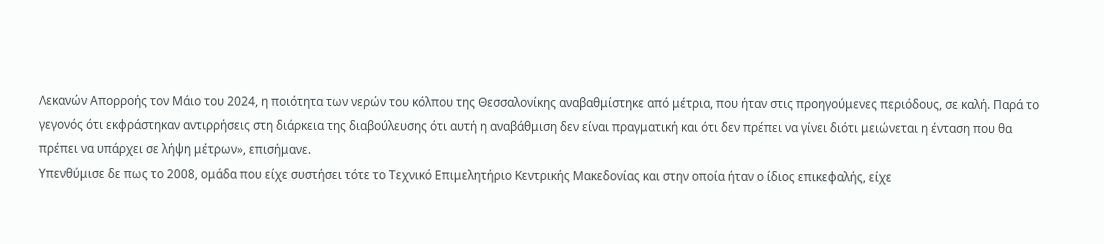Λεκανών Απορροής τον Μάιο του 2024, η ποιότητα των νερών του κόλπου της Θεσσαλονίκης αναβαθμίστηκε από μέτρια, που ήταν στις προηγούμενες περιόδους, σε καλή. Παρά το γεγονός ότι εκφράστηκαν αντιρρήσεις στη διάρκεια της διαβούλευσης ότι αυτή η αναβάθμιση δεν είναι πραγματική και ότι δεν πρέπει να γίνει διότι μειώνεται η ένταση που θα πρέπει να υπάρχει σε λήψη μέτρων», επισήμανε.
Υπενθύμισε δε πως το 2008, ομάδα που είχε συστήσει τότε το Τεχνικό Επιμελητήριο Κεντρικής Μακεδονίας και στην οποία ήταν ο ίδιος επικεφαλής, είχε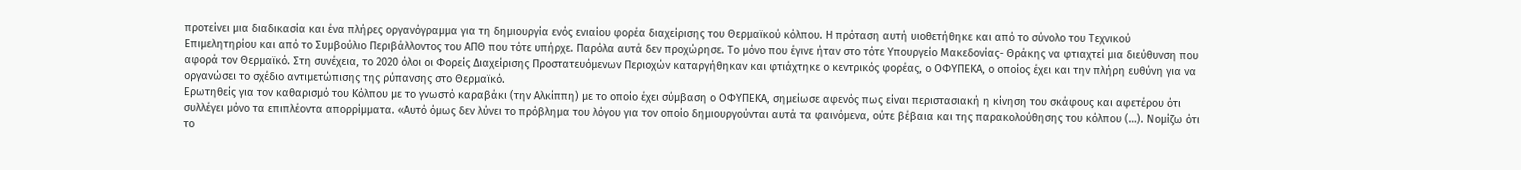προτείνει μια διαδικασία και ένα πλήρες οργανόγραμμα για τη δημιουργία ενός ενιαίου φορέα διαχείρισης του Θερμαϊκού κόλπου. Η πρόταση αυτή υιοθετήθηκε και από το σύνολο του Τεχνικού Επιμελητηρίου και από το Συμβούλιο Περιβάλλοντος του ΑΠΘ που τότε υπήρχε. Παρόλα αυτά δεν προχώρησε. Το μόνο που έγινε ήταν στο τότε Υπουργείο Μακεδονίας- Θράκης να φτιαχτεί μια διεύθυνση που αφορά τον Θερμαϊκό. Στη συνέχεια, το 2020 όλοι οι Φορείς Διαχείρισης Προστατευόμενων Περιοχών καταργήθηκαν και φτιάχτηκε ο κεντρικός φορέας, ο ΟΦΥΠΕΚΑ, ο οποίος έχει και την πλήρη ευθύνη για να οργανώσει το σχέδιο αντιμετώπισης της ρύπανσης στο Θερμαϊκό.
Ερωτηθείς για τον καθαρισμό του Κόλπου με το γνωστό καραβάκι (την Αλκίππη) με το οποίο έχει σύμβαση ο ΟΦΥΠΕΚΑ, σημείωσε αφενός πως είναι περιστασιακή η κίνηση του σκάφους και αφετέρου ότι συλλέγει μόνο τα επιπλέοντα απορρίμματα. «Αυτό όμως δεν λύνει το πρόβλημα του λόγου για τον οποίο δημιουργούνται αυτά τα φαινόμενα, ούτε βέβαια και της παρακολούθησης του κόλπου (…). Νομίζω ότι το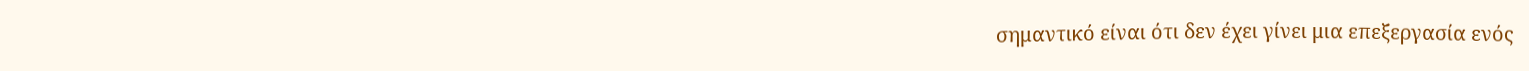σημαντικό είναι ότι δεν έχει γίνει μια επεξεργασία ενός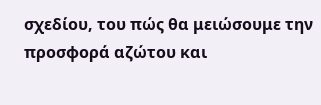σχεδίου, του πώς θα μειώσουμε την προσφορά αζώτου και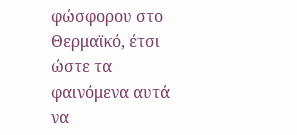φώσφορου στο Θερμαϊκό, έτσι ώστε τα φαινόμενα αυτά να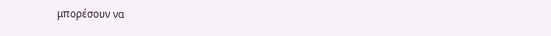μπορέσουν να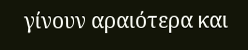γίνουν αραιότερα και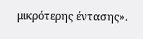μικρότερης έντασης».